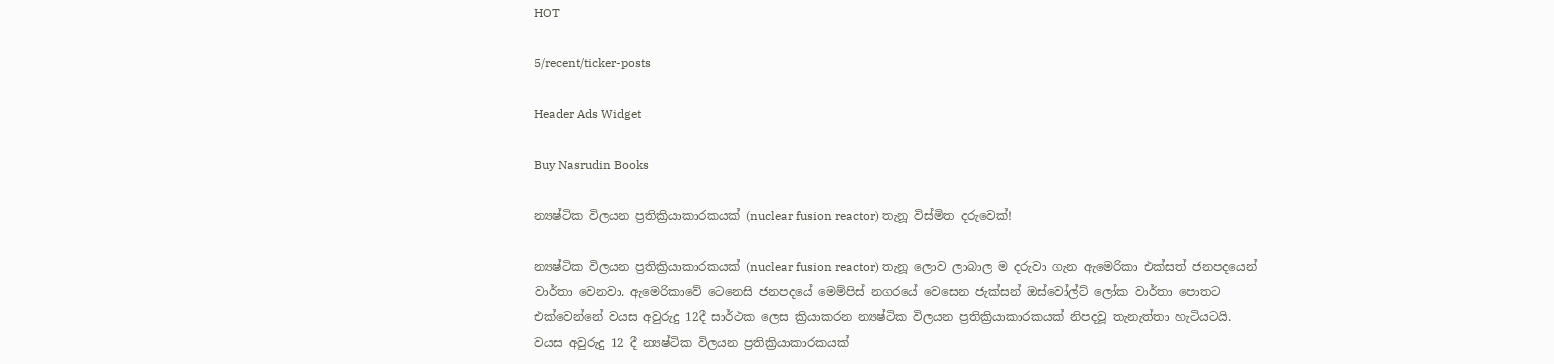HOT

5/recent/ticker-posts

Header Ads Widget

Buy Nasrudin Books

න්‍යෂ්ටික විලයන ප්‍රතික්‍රියාකාරකයක් (nuclear fusion reactor) තැනූ විස්මිත දරුවෙක්!

න්‍යෂ්ටික විලයන ප්‍රතික්‍රියාකාරකයක් (nuclear fusion reactor) තැනූ ලොව ලාබාල ම දරුවා ගැන ඇමෙරිකා එක්සත් ජනපදයෙන් වාර්තා වෙනවා. ඇමෙරිකාවේ ටෙනෙසි ජනපදයේ මෙම්පිස් නගරයේ වෙසෙන ජැක්සන් ඔස්වෝල්ට් ලෝක වාර්තා පොතට එක්වෙන්නේ වයස අවුරුදු 12දී සාර්ථක ලෙස ක්‍රියාකරන න්‍යෂ්ටික විලයන ප්‍රතික්‍රියාකාරකයක් නිපදවූ තැනැත්තා හැටියටයි.
වයස අවුරුදු 12 දී න්‍යෂ්ටික විලයන ප්‍රතික්‍රියාකාරකයක්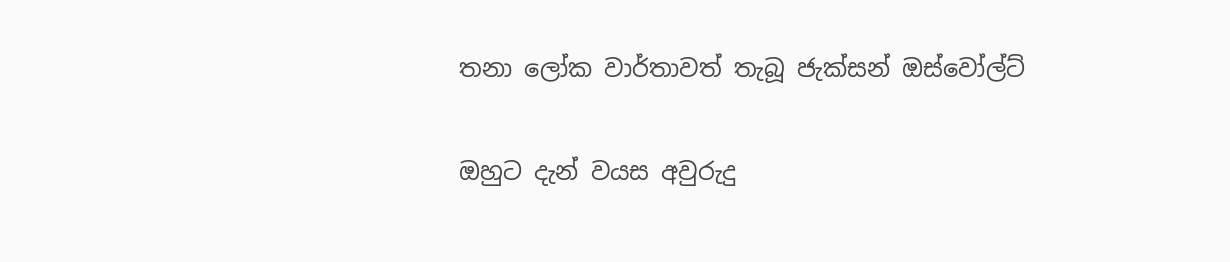තනා ලෝක වාර්තාවත් තැබූ ජැක්සන් ඔස්වෝල්ට්

ඔහුට දැන් වයස අවුරුදු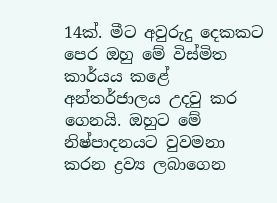14ක්. මීට අවුරුදු දෙකකට පෙර ඔහු මේ විස්මිත කාර්යය කළේ අන්තර්ජාලය උදවු කර ගෙනයි. ඔහුට මේ නිෂ්පාදනයට වුවමනා කරන ද්‍රව්‍ය ලබාගෙන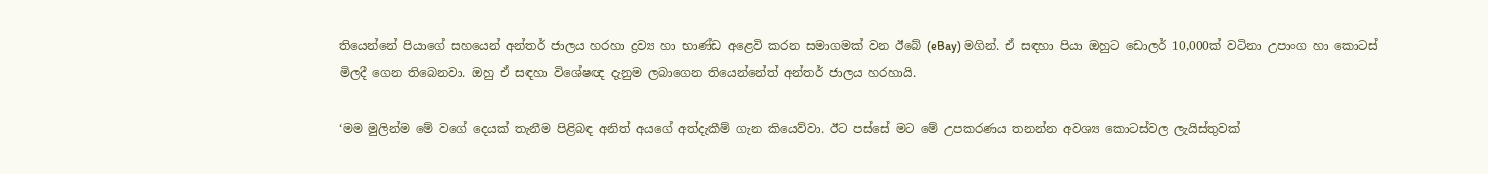තියෙන්නේ පියාගේ සහයෙන් අන්තර් ජාලය හරහා ද්‍රව්‍ය හා භාණ්ඩ අළෙවි කරන සමාගමක් වන ඊබේ (eBay) මගින්. ඒ සඳහා පියා ඔහුට ඩොලර් 10,000ක් වටිනා උපාංග හා කොටස් මිලදී ගෙන තිබෙනවා. ඔහු ඒ සඳහා විශේෂඥ දැනුම ලබාගෙන තියෙන්නේත් අන්තර් ජාලය හරහායි.

‘මම මුලින්ම මේ වගේ දෙයක් තැනීම පිළිබඳ අනිත් අයගේ අත්දැකීම් ගැන කියෙව්වා. ඊට පස්සේ මට මේ උපකරණය තනන්න අවශ්‍ය කොටස්වල ලැයිස්තුවක්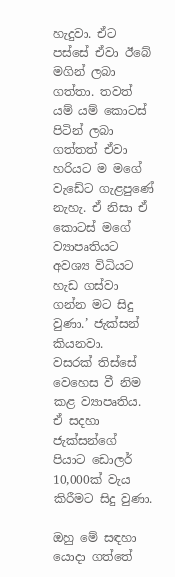හැදුවා. ඒට පස්සේ ඒවා ඊබේ මගින් ලබා ගත්තා. තවත් යම් යම් කොටස් පිටින් ලබා ගත්තත් ඒවා හරියට ම මගේ වැඩේට ගැළපුණේ නැහැ. ඒ නිසා ඒ කොටස් මගේ ව්‍යාපෘතියට අවශ්‍ය විධියට හැඩ ගස්වා ගන්න මට සිදු වුණා.’ ජැක්සන් කියනවා.
වසරක් තිස්සේ වෙහෙස වී නිම කළ ව්‍යාපෘතිය.
ඒ සදහා ජැක්සන්ගේ පියාට ඩොලර් 10,000ක් වැය කිරීමට සිදු වුණා.

ඔහු මේ සඳහා යොදා ගත්තේ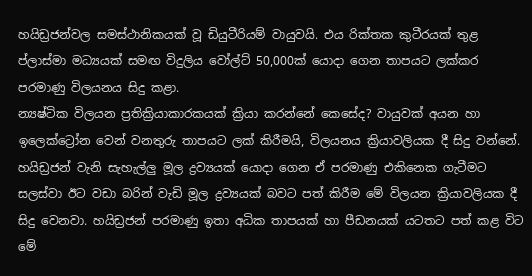හයිඩ්‍රජන්වල සමස්ථානිකයක් වූ ඩියුටීරියම් වායුවයි. එය රික්තක කුටීරයක් තුළ ප්ලාස්මා මධ්‍යයක් සමඟ විදුලිය වෝල්ට් 50,000ක් යොදා ගෙන තාපයට ලක්කර පරමාණු විලයනය සිදු කළා.
න්‍යෂ්ටික විලයන ප්‍රතික්‍රියාකාරකයක් ක්‍රියා කරන්නේ කෙසේද? වායුවක් අයන හා ඉලෙක්ට්‍රෝන වෙන් වනතුරු තාපයට ලක් කිරීමයි, විලයනය ක්‍රියාවලියක දී සිදු වන්නේ. හයිඩ්‍රජන් වැනි සැහැල්ලු මූල ද්‍රව්‍යයක් යොදා ගෙන ඒ පරමාණු එකිනෙක ගැටීමට සලස්වා ඊට වඩා බරින් වැඩි මූල ද්‍රව්‍යයක් බවට පත් කිරීම මේ විලයන ක්‍රියාවලියක දී සිදු වෙනවා. හයිඩ්‍රජන් පරමාණු ඉතා අධික තාපයක් හා පීඩනයක් යටතට පත් කළ විට මේ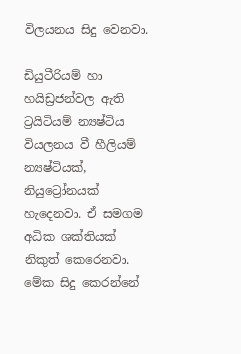විලයනය සිදු වෙනවා.

ඩියුටීරියම් හා හයිඩ්‍රජන්වල ඇති ට්‍රයිටියම් න්‍යෂ්ටිය වියලනය වී හීලියම් න්‍යෂ්ටියක්, නියුට්‍රෝනයක් හැදෙනවා. ඒ සමගම අධික ශක්තියක් නිකුත් කෙරෙනවා. මේක සිදු කෙරන්නේ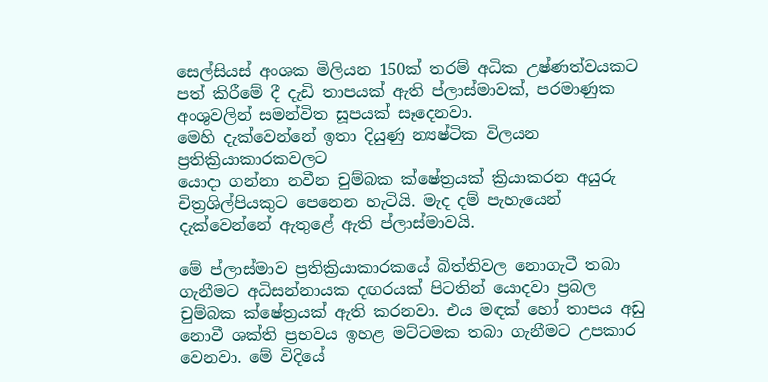සෙල්සියස් අංශක මිලියන 150ක් තරම් අධික උෂ්ණත්වයකට පත් කිරීමේ දී දැඩි තාපයක් ඇති ප්ලාස්මාවක්, පරමාණුක අංශුවලින් සමන්විත සූපයක් සෑදෙනවා.
මෙහි දැක්වෙන්නේ ඉතා දියුණු න්‍යෂ්ටික විලයන ප්‍රතික්‍රියාකාරකවලට
යොදා ගන්නා නවීන චුම්බක ක්ෂේත්‍රයක් ක්‍රියාකරන අයුරු
චිත්‍රශිල්පියකුට පෙනෙන හැටියි. මැද දම් පැහැයෙන්
දැක්වෙන්නේ ඇතුළේ ඇති ප්ලාස්මාවයි.

මේ ප්ලාස්මාව ප්‍රතික්‍රියාකාරකයේ බිත්තිවල නොගැටී තබා ගැනීමට අධිසන්නායක දඟරයක් පිටතින් යොදවා ප්‍රබල චුම්බක ක්ෂේත්‍රයක් ඇති කරනවා. එය මඳක් හෝ තාපය අඩු නොවී ශක්ති ප්‍රභවය ඉහළ මට්ටමක තබා ගැනීමට උපකාර වෙනවා. මේ විදියේ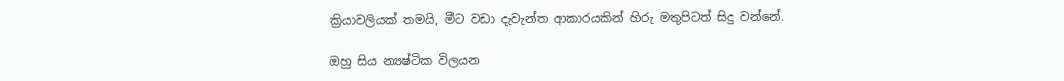ක්‍රියාවලියක් තමයි, මීට වඩා දැවැන්ත ආකාරයකින් හිරු මතුපිටත් සිදු වන්නේ.

ඔහු සිය න්‍යෂ්ටික විලයන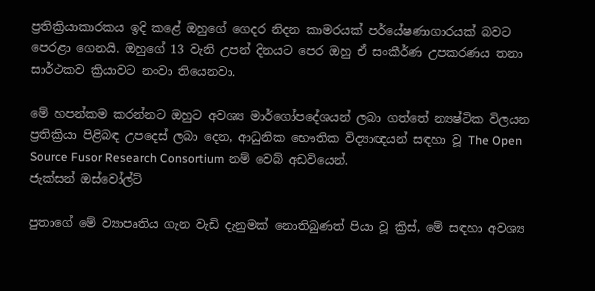ප්‍රතික්‍රියාකාරකය ඉදි කළේ ඔහුගේ ගෙදර නිදන කාමරයක් පර්යේෂණාගාරයක් බවට පෙරළා ගෙනයි. ඔහුගේ 13 වැනි උපන් දිනයට පෙර ඔහු ඒ සංකීර්ණ උපකරණය තනා සාර්ථකව ක්‍රියාවට නංවා තියෙනවා.

මේ හපන්කම කරන්නට ඔහුට අවශ්‍ය මාර්ගෝපදේශයන් ලබා ගත්තේ න්‍යෂ්ටික විලයන ප්‍රතික්‍රියා පිළිබඳ උපදෙස් ලබා දෙන, ආධුනික භෞතික විද්‍යාඥයන් සඳහා වූ The Open Source Fusor Research Consortium නම් වෙබ් අඩවියෙන්.
ජැක්සන් ඔස්වෝල්ට්

පුතාගේ මේ ව්‍යාපෘතිය ගැන වැඩි දැනුමක් නොතිබුණත් පියා වූ ක්‍රිස්, මේ සඳහා අවශ්‍ය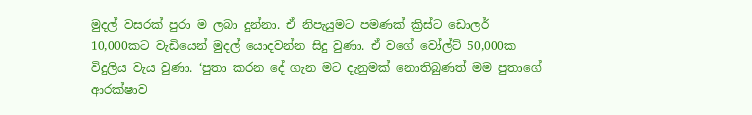මුදල් වසරක් පුරා ම ලබා දුන්නා. ඒ නිපැයුමට පමණක් ක්‍රිස්ට ඩොලර් 10,000කට වැඩියෙන් මුදල් යොදවන්න සිදු වුණා. ඒ වගේ වෝල්ට් 50,000ක විදුලිය වැය වුණා. ‘පුතා කරන දේ ගැන මට දැනුමක් නොතිබුණත් මම පුතාගේ ආරක්ෂාව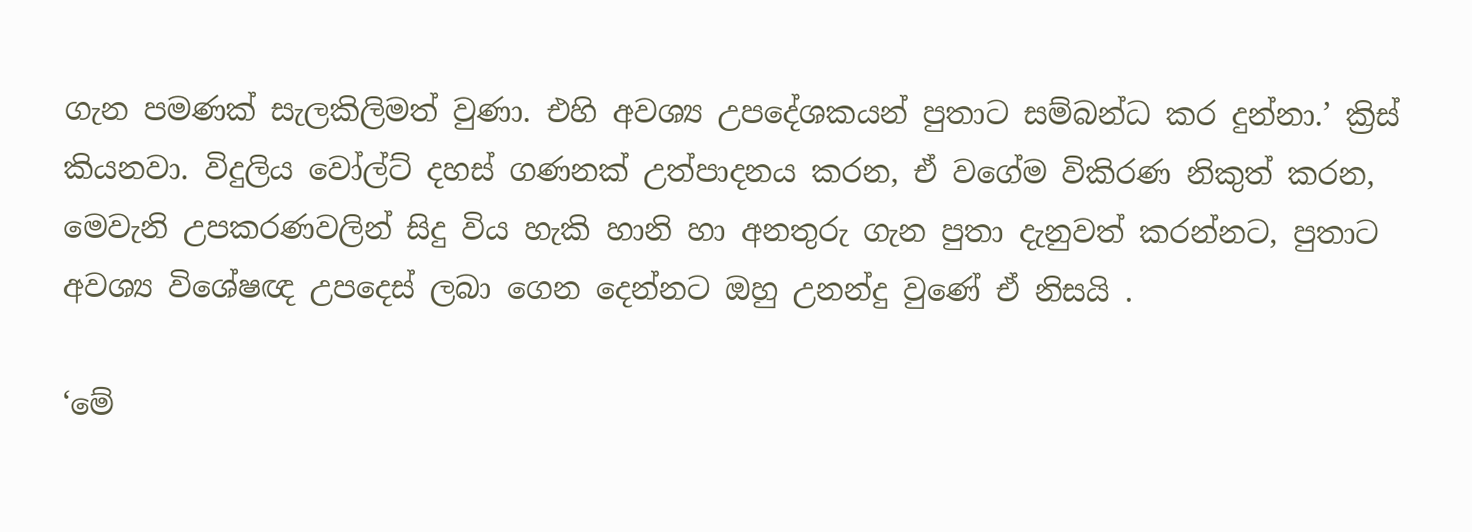ගැන පමණක් සැලකිලිමත් වුණා. එහි අවශ්‍ය උපදේශකයන් පුතාට සම්බන්ධ කර දුන්නා.’ ක්‍රිස් කියනවා. විදුලිය වෝල්ට් දහස් ගණනක් උත්පාදනය කරන, ඒ වගේම විකිරණ නිකුත් කරන, මෙවැනි උපකරණවලින් සිදු විය හැකි හානි හා අනතුරු ගැන පුතා දැනුවත් කරන්නට, පුතාට අවශ්‍ය විශේෂඥ උපදෙස් ලබා ගෙන දෙන්නට ඔහු උනන්දු වුණේ ඒ නිසයි .

‘මේ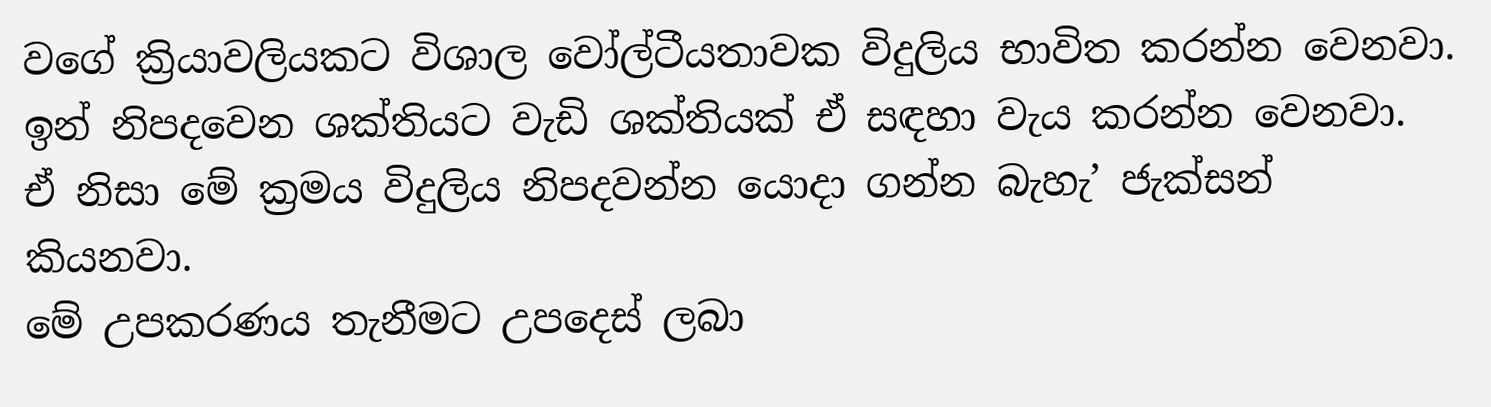වගේ ක්‍රියාවලියකට විශාල වෝල්ටීයතාවක විදුලිය භාවිත කරන්න වෙනවා. ඉන් නිපදවෙන ශක්තියට වැඩි ශක්තියක් ඒ සඳහා වැය කරන්න වෙනවා. ඒ නිසා මේ ක්‍රමය විදුලිය නිපදවන්න යොදා ගන්න බැහැ’ ජැක්සන් කියනවා.
මේ උපකරණය තැනීමට උපදෙස් ලබා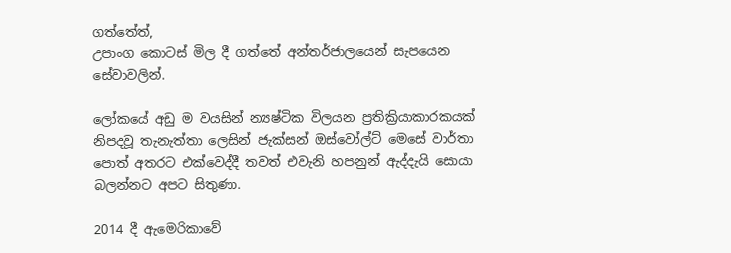ගත්තේත්,
උපාංග කොටස් මිල දී ගත්තේ අන්තර්ජාලයෙන් සැපයෙන සේවාවලින්.

ලෝකයේ අඩු ම වයසින් න්‍යෂ්ටික විලයන ප්‍රතික්‍රියාකාරකයක් නිපදවූ තැනැත්තා ලෙසින් ජැක්සන් ඔස්වෝල්ට් මෙසේ වාර්තා පොත් අතරට එක්වෙද්දී තවත් එවැනි හපනුන් ඇද්දැයි සොයා බලන්නට අපට සිතුණා.

2014 දී ඇමෙරිකාවේ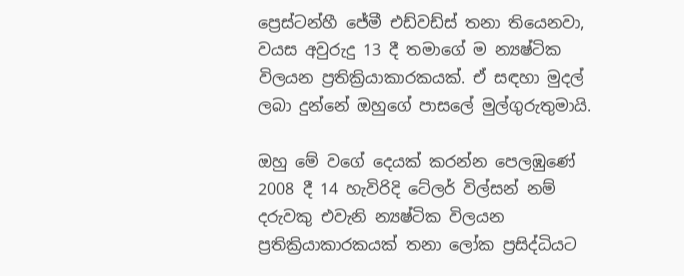ප්‍රෙස්ටන්හී ජේමී එඩ්වඩ්ස් තනා තියෙනවා, වයස අවුරුදු 13 දී තමාගේ ම න්‍යෂ්ටික විලයන ප්‍රතික්‍රියාකාරකයක්. ඒ සඳහා මුදල් ලබා දුන්නේ ඔහුගේ පාසලේ මුල්ගුරුතුමායි.

ඔහු මේ වගේ දෙයක් කරන්න පෙලඹුණේ 2008 දී 14 හැවිරිදි ටේලර් විල්සන් නම් දරුවකු එවැනි න්‍යෂ්ටික විලයන ප්‍රතික්‍රියාකාරකයක් තනා ලෝක ප්‍රසිද්ධියට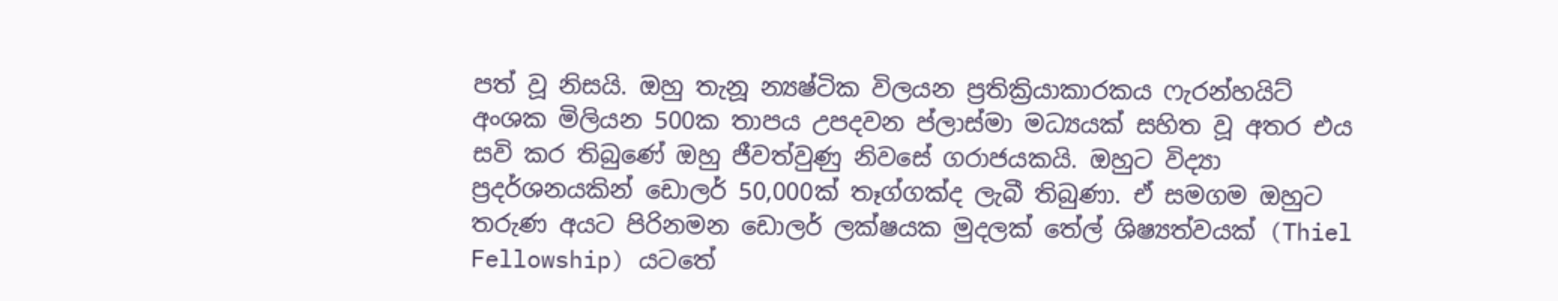පත් වූ නිසයි. ඔහු තැනූ න්‍යෂ්ටික විලයන ප්‍රතික්‍රියාකාරකය ෆැරන්හයිට් අංශක මිලියන 500ක තාපය උපදවන ප්ලාස්මා මධ්‍යයක් සහිත වූ අතර එය සවි කර තිබුණේ ඔහු ජීවත්වුණු නිවසේ ගරාජයකයි. ඔහුට විද්‍යා ප්‍රදර්ශනයකින් ඩොලර් 50,000ක් තෑග්ගක්ද ලැබී තිබුණා. ඒ සමගම ඔහුට තරුණ අයට පිරිනමන ඩොලර් ලක්ෂයක මුදලක් තේල් ශිෂ්‍යත්වයක් (Thiel Fellowship) යටතේ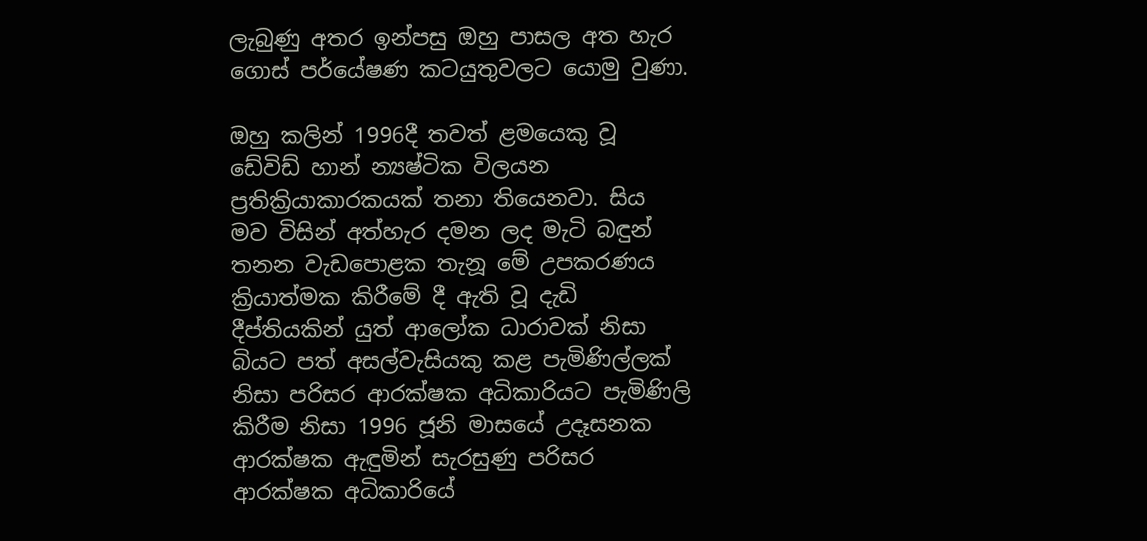ලැබුණු අතර ඉන්පසු ඔහු පාසල අත හැර ගොස් පර්යේෂණ කටයුතුවලට යොමු වුණා.

ඔහු කලින් 1996දී තවත් ළමයෙකු වූ ඩේවිඩ් හාන් න්‍යෂ්ටික විලයන ප්‍රතික්‍රියාකාරකයක් තනා තියෙනවා. සිය මව විසින් අත්හැර දමන ලද මැටි බඳුන් තනන වැඩපොළක තැනූ මේ උපකරණය ක්‍රියාත්මක කිරීමේ දී ඇති වූ දැඩි දීප්තියකින් යුත් ආලෝක ධාරාවක් නිසා බියට පත් අසල්වැසියකු කළ පැමිණිල්ලක් නිසා පරිසර ආරක්ෂක අධිකාරියට පැමිණිලි කිරීම නිසා 1996 ජූනි මාසයේ උදෑසනක ආරක්ෂක ඇඳුමින් සැරසුණු පරිසර ආරක්ෂක අධිකාරියේ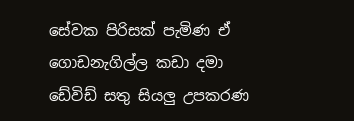සේවක පිරිසක් පැමිණ ඒ ගොඩනැගිල්ල කඩා දමා ඩේවිඩ් සතු සියලු උපකරණ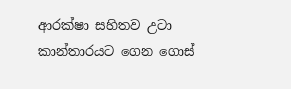ආරක්ෂා සහිතව උටා කාන්තාරයට ගෙන ගොස්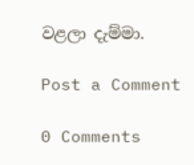වළලා දැම්මා.

Post a Comment

0 Comments